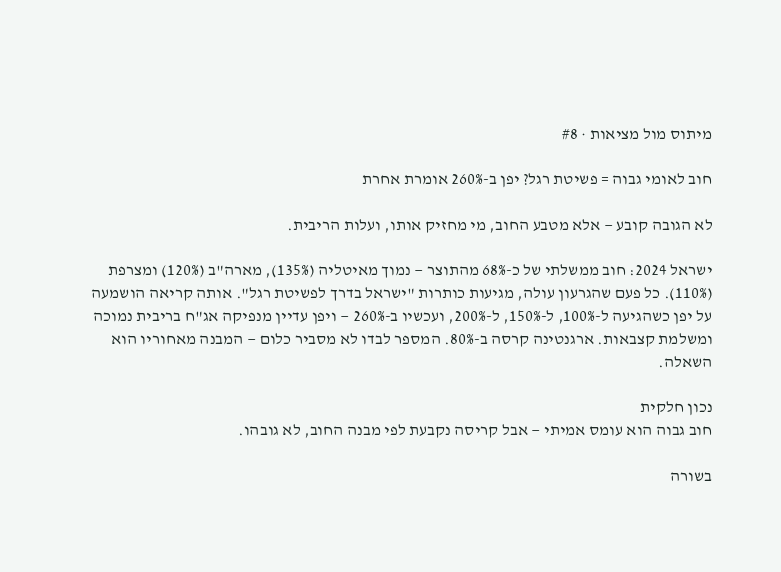מיתוס מול מציאות · #8

חוב לאומי גבוה = פשיטת רגל? יפן ב-260% אומרת אחרת

לא הגובה קובע — אלא מטבע החוב, מי מחזיק אותו, ועלות הריבית.

ישראל 2024: חוב ממשלתי של כ-68% מהתוצר — נמוך מאיטליה (135%), מארה"ב (120%) ומצרפת (110%). כל פעם שהגרעון עולה, מגיעות כותרות "ישראל בדרך לפשיטת רגל". אותה קריאה הושמעה על יפן כשהגיעה ל-100%, ל-150%, ל-200%, ועכשיו ב-260% — ויפן עדיין מנפיקה אג"ח בריבית נמוכה ומשלמת קצבאות. ארגנטינה קרסה ב-80%. המספר לבדו לא מסביר כלום — המבנה מאחוריו הוא השאלה.

נכון חלקית
חוב גבוה הוא עומס אמיתי — אבל קריסה נקבעת לפי מבנה החוב, לא גובהו.

בשורה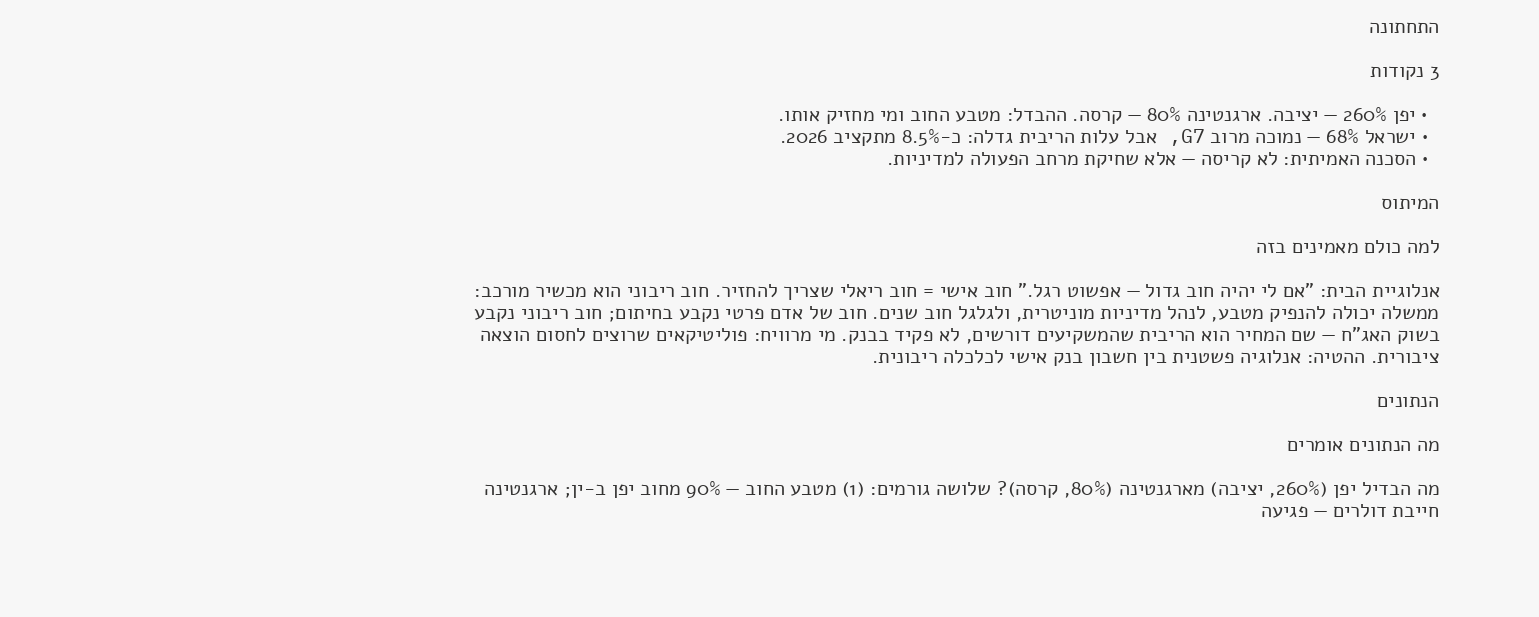התחתונה

3 נקודות

  • יפן 260% — יציבה. ארגנטינה 80% — קרסה. ההבדל: מטבע החוב ומי מחזיק אותו.
  • ישראל 68% — נמוכה מרוב G7, אבל עלות הריבית גדלה: כ-8.5% מתקציב 2026.
  • הסכנה האמיתית: לא קריסה — אלא שחיקת מרחב הפעולה למדיניות.

המיתוס

למה כולם מאמינים בזה

אנלוגיית הבית: "אם לי יהיה חוב גדול — אפשוט רגל." חוב אישי = חוב ריאלי שצריך להחזיר. חוב ריבוני הוא מכשיר מורכב: ממשלה יכולה להנפיק מטבע, לנהל מדיניות מוניטרית, ולגלגל חוב שנים. חוב של אדם פרטי נקבע בחיתום; חוב ריבוני נקבע בשוק האג"ח — שם המחיר הוא הריבית שהמשקיעים דורשים, לא פקיד בבנק. מי מרוויח: פוליטיקאים שרוצים לחסום הוצאה ציבורית. ההטיה: אנלוגיה פשטנית בין חשבון בנק אישי לכלכלה ריבונית.

הנתונים

מה הנתונים אומרים

מה הבדיל יפן (260%, יציבה) מארגנטינה (80%, קרסה)? שלושה גורמים: (1) מטבע החוב — 90% מחוב יפן ב-ין; ארגנטינה חייבת דולרים — פגיעה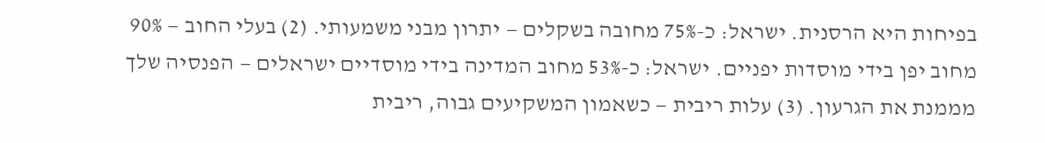בפיחות היא הרסנית. ישראל: כ-75% מחובה בשקלים — יתרון מבני משמעותי. (2) בעלי החוב — 90% מחוב יפן בידי מוסדות יפניים. ישראל: כ-53% מחוב המדינה בידי מוסדיים ישראלים — הפנסיה שלך מממנת את הגרעון. (3) עלות ריבית — כשאמון המשקיעים גבוה, ריבית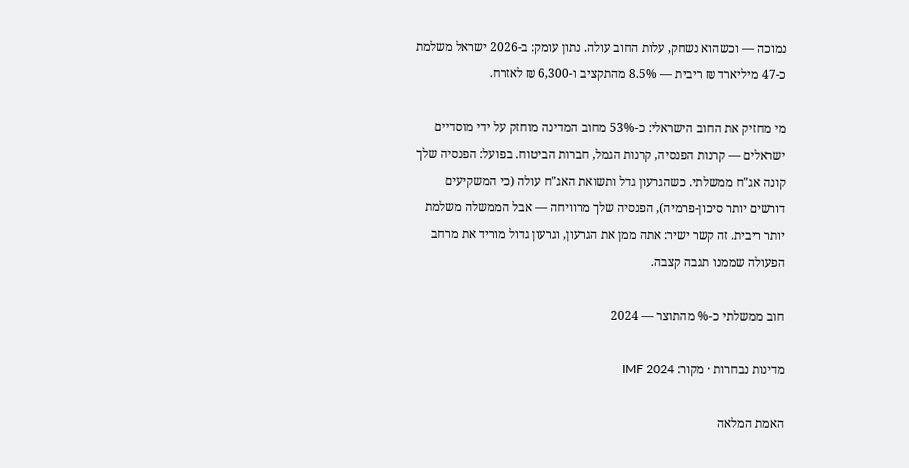נמוכה — וכשהוא נשחק, עלות החוב עולה. נתון עומק: ב-2026 ישראל משלמת כ-47 מיליארד ₪ ריבית — 8.5% מהתקציב ו-6,300 ₪ לאזרח.

מי מחזיק את החוב הישראלי: כ-53% מחוב המדינה מוחזק על ידי מוסדיים ישראלים — קרנות הפנסיה, קרנות הגמל, חברות הביטוח. בפועל: הפנסיה שלך קונה אג"ח ממשלתי. כשהגרעון גדל ותשואת האג"ח עולה (כי המשקיעים דורשים יותר סיכון-פרמיה), הפנסיה שלך מרוויחה — אבל הממשלה משלמת יותר ריבית. זה קשר ישיר: אתה ממן את הגרעון, וגרעון גדול מוריד את מרחב הפעולה שממנו תגבה קצבה.

חוב ממשלתי כ-% מהתוצר — 2024

מדינות נבחרות · מקור: IMF 2024

האמת המלאה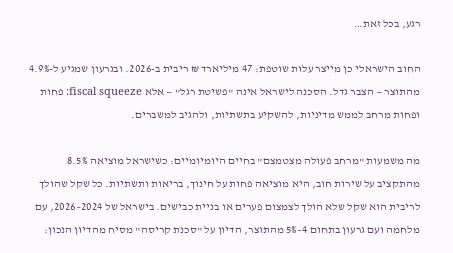רגע, בכל זאת…

החוב הישראלי כן מייצר עלות שוטפת: 47 מיליארד ₪ ריבית ב-2026. ובגרעון שמגיע ל-4.9% מהתוצר — הצבר גדל. הסכנה לישראל אינה "פשיטת רגל" — אלא fiscal squeeze: פחות ופחות מרחב לממש מדיניות, להשקיע בתשתיות, ולהגיב למשברים.

מה משמעות "מרחב פעולה מצטמצם" בחיים היומיומיים: כשישראל מוציאה 8.5% מהתקציב על שירות חוב, היא מוציאה פחות על חינוך, בריאות ותשתיות. כל שקל שהולך לריבית הוא שקל שלא הולך לצמצום פערים או בניית כבישים. בישראל של 2024–2026, עם מלחמה ועם גרעון בתחום 4–5% מהתוצר, הדיון על "סכנת קריסה" מסיח מהדיון הנכון: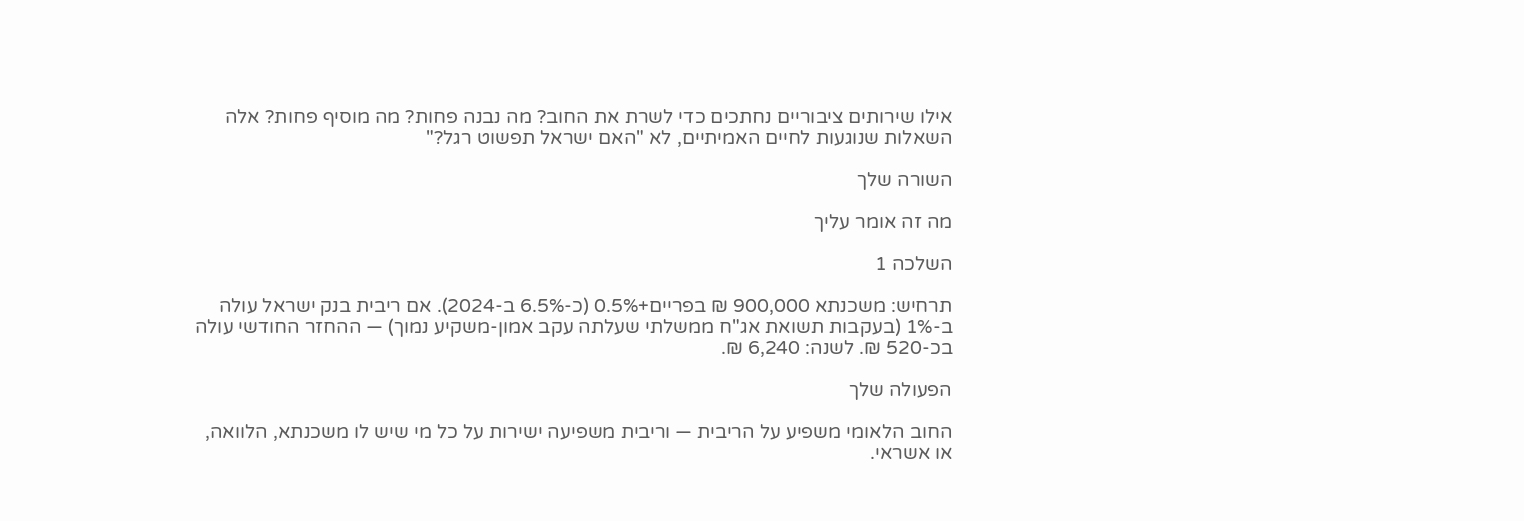אילו שירותים ציבוריים נחתכים כדי לשרת את החוב? מה נבנה פחות? מה מוסיף פחות? אלה השאלות שנוגעות לחיים האמיתיים, לא "האם ישראל תפשוט רגל?"

השורה שלך

מה זה אומר עליך

השלכה 1

תרחיש: משכנתא 900,000 ₪ בפריים+0.5% (כ-6.5% ב-2024). אם ריבית בנק ישראל עולה ב-1% (בעקבות תשואת אג"ח ממשלתי שעלתה עקב אמון-משקיע נמוך) — ההחזר החודשי עולה בכ-520 ₪. לשנה: 6,240 ₪.

הפעולה שלך

החוב הלאומי משפיע על הריבית — וריבית משפיעה ישירות על כל מי שיש לו משכנתא, הלוואה, או אשראי.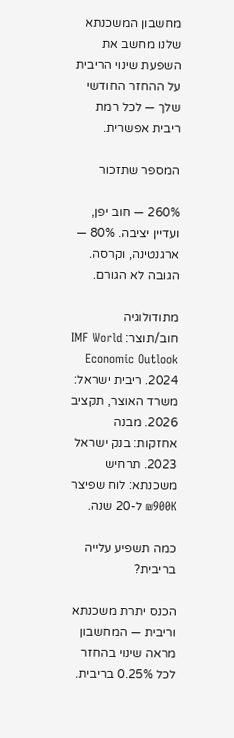מחשבון המשכנתא שלנו מחשב את השפעת שינוי הריבית על ההחזר החודשי שלך — לכל רמת ריבית אפשרית.

המספר שתזכור

260% — חוב יפן, ועדיין יציבה. 80% — ארגנטינה, וקרסה. הגובה לא הגורם.

מתודולוגיה חוב/תוצר: IMF World Economic Outlook 2024. ריבית ישראל: משרד האוצר, תקציב 2026. מבנה אחזקות: בנק ישראל 2023. תרחיש משכנתא: לוח שפיצר 900K₪ ל-20 שנה.

כמה תשפיע עלייה בריבית?

הכנס יתרת משכנתא וריבית — המחשבון מראה שינוי בהחזר לכל 0.25% בריבית.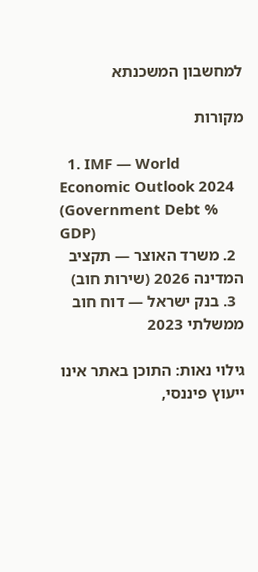למחשבון המשכנתא

מקורות

  1. IMF — World Economic Outlook 2024 (Government Debt % GDP)
  2. משרד האוצר — תקציב המדינה 2026 (שירות חוב)
  3. בנק ישראל — דוח חוב ממשלתי 2023

גילוי נאות: התוכן באתר אינו ייעוץ פיננסי,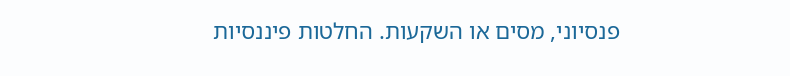פנסיוני, מסים או השקעות. החלטות פיננסיות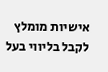אישיות מומלץ לקבל בליווי בעל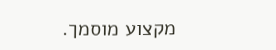מקצוע מוסמך.